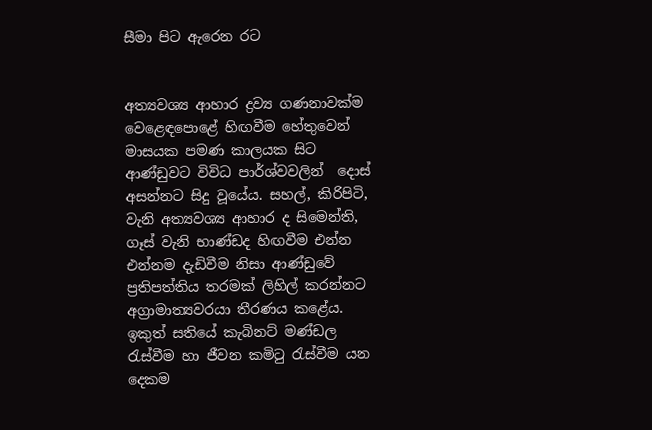සීමා පිට ඇරෙන රට


අත්‍යවශ්‍ය ආහාර ද්‍රව්‍ය ගණනාවක්ම වෙළෙඳපොළේ හිඟවීම හේතුවෙන් මාසයක පමණ කාලයක සිට ආණ්ඩුවට විවිධ පාර්ශ්වවලින්  දොස් අසන්නට සිදු වූයේය. සහල්, කිරිපිටි, වැනි අත්‍යවශ්‍ය ආහාර ද සිමෙන්ති, ගෑස් වැනි භාණ්‍ඩද හිඟවීම එන්න එන්නම දැඩිවීම නිසා ආණ්ඩුවේ ප්‍රතිපත්තිය තරමක් ලිහිල් කරන්නට අග්‍රාමාත්‍යවරයා තීරණය කළේය. ඉකුත් සතියේ කැබිනට් මණ්ඩල රැස්වීම හා ජීවන කමිටු රැස්වීම යන දෙකම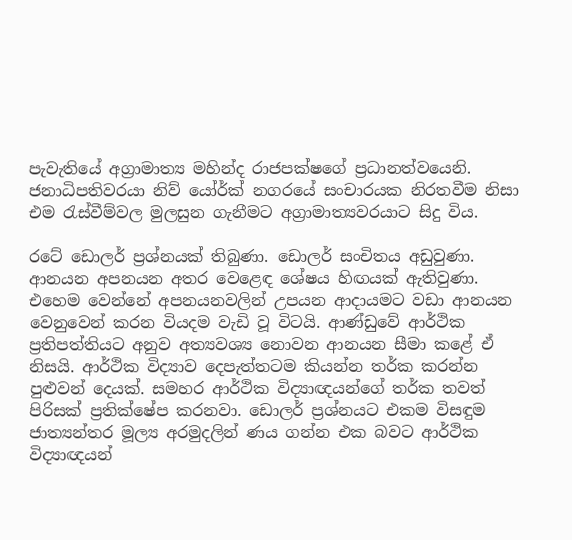පැවැතියේ අග්‍රාමාත්‍ය මහින්ද රාජපක්ෂගේ ප්‍රධානත්වයෙනි. ජනාධිපතිවරයා නිව් යෝර්ක් නගරයේ සංචාරයක නිරතවීම නිසා එම රැස්වීම්වල මුලසුන ගැනීමට අග්‍රාමාත්‍යවරයාට සිදු විය.

රටේ ඩොලර් ප්‍රශ්නයක් තිබුණා. ඩොලර් සංචිතය අඩුවුණා. ආනයන අපනයන අතර වෙළෙඳ ශේෂය හිඟයක් ඇතිවුණා. එහෙම වෙන්නේ අපනයනවලින් උපයන ආදායමට වඩා ආනයන වෙනුවෙන් කරන වියදම වැඩි වූ විටයි. ආණ්ඩුවේ ආර්ථික ප්‍රතිපත්තියට අනුව අත්‍යවශ්‍ය නොවන ආනයන සීමා කළේ ඒ නිසයි. ආර්ථික විද්‍යාව දෙපැත්තටම කියන්න තර්ක කරන්න පුළුවන් දෙයක්. සමහර ආර්ථික විද්‍යාඥයන්ගේ තර්ක තවත් පිරිසක් ප්‍රතික්ෂේප කරනවා. ඩොලර් ප්‍රශ්නයට එකම විසඳුම ජාත්‍යන්තර මූල්‍ය අරමුදලින් ණය ගන්න එක බවට ආර්ථික විද්‍යාඥයන්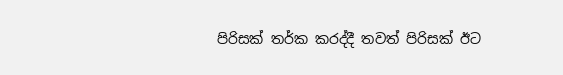පිරිසක් තර්ක කරද්දී තවත් පිරිසක් ඊට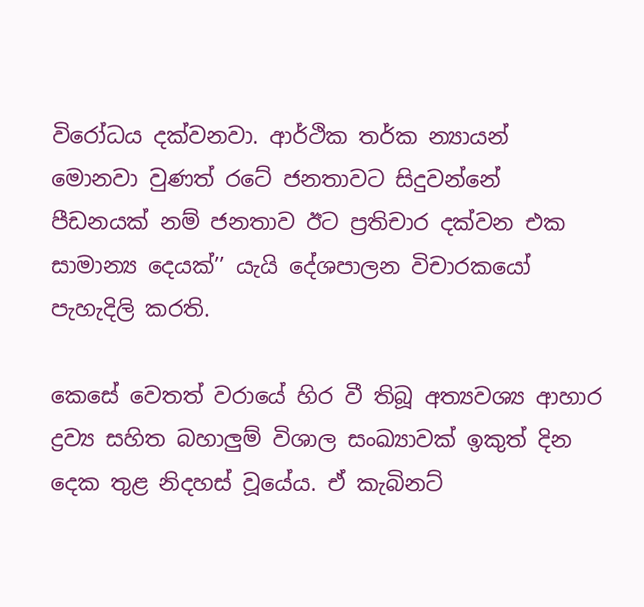විරෝධය දක්වනවා. ආර්ථික තර්ක න්‍යායන් මොනවා වුණත් රටේ ජනතාවට සිදුවන්නේ පීඩනයක් නම් ජනතාව ඊට ප්‍රතිචාර දක්වන එක සාමාන්‍ය දෙයක්’’ යැයි දේශපාලන විචාරකයෝ පැහැදිලි කරති.

කෙසේ වෙතත් වරායේ හිර වී තිබූ අත්‍යවශ්‍ය ආහාර ද්‍රව්‍ය සහිත බහාලුම් විශාල සංඛ්‍යාවක් ඉකුත් දින දෙක තුළ නිදහස් වූයේය. ඒ කැබිනට්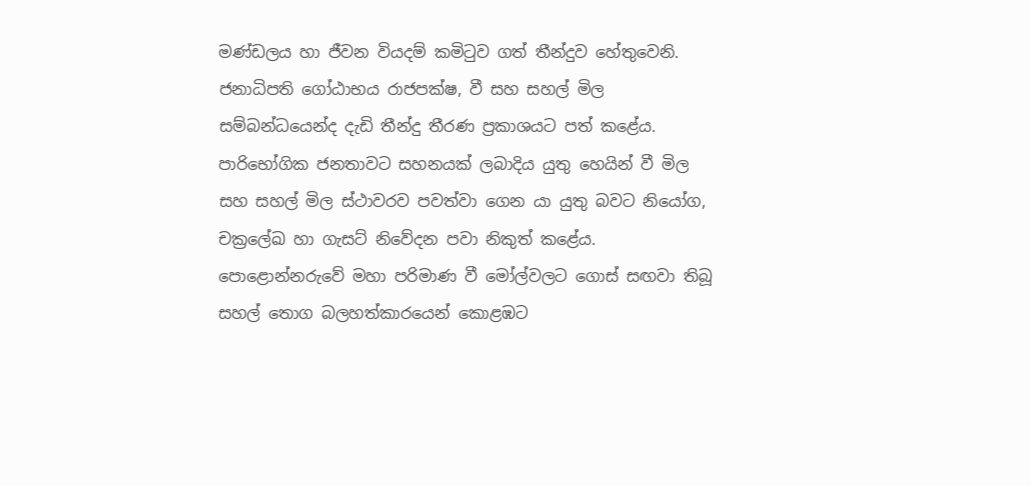මණ්ඩලය හා ජීවන වියදම් කමිටුව ගත් තීන්දුව හේතුවෙනි. ජනාධිපති ගෝඨාභය රාජපක්ෂ, වී සහ සහල් මිල සම්බන්ධයෙන්ද දැඩි තීන්දු තීරණ ප්‍රකාශයට පත් කළේය. පාරිභෝගික ජනතාවට සහනයක් ලබාදිය යුතු හෙයින් වී මිල සහ සහල් මිල ස්ථාවරව පවත්වා ගෙන යා යුතු බවට නියෝග, චක්‍රලේඛ හා ගැසට් නිවේදන පවා නිකුත් කළේය. පොළොන්නරුවේ මහා පරිමාණ වී මෝල්වලට ගොස් සඟවා තිබූ සහල් තොග බලහත්කාරයෙන් කොළඹට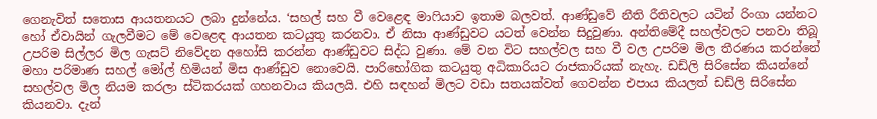ගෙනැවිත් සතොස ආයතනයට ලබා දුන්නේය. ‘සහල් සහ වී වෙළෙඳ මාෆියාව ඉතාම බලවත්. ආණ්‍ඩුවේ නීති රීතිවලට යටින් රිංගා යන්නට හෝ ඒවායින් ගැලවීමට මේ වෙළෙඳ ආයතන කටයුතු කරනවා. ඒ නිසා ආණ්‍ඩුවට යටත් වෙන්න සිදුවුණා. අන්තිමේදී සහල්වලට පනවා තිබූ උපරිම සිල්ලර මිල ගැසට් නිවේදන අහෝසි කරන්න ආණ්‍ඩුවට සිද්ධ වුණා. මේ වන විට සහල්වල සහ වී වල උපරිම මිල තීරණය කරන්නේ මහා පරිමාණ සහල් මෝල් හිමියන් මිස ආණ්‍ඩුව නොවෙයි. පාරිභෝගික කටයුතු අධිකාරියට රාජකාරියක් නැහැ. ඩඩ්ලි සිරිසේන කියන්නේ සහල්වල මිල නියම කරලා ස්ටිකරයක් ගහනවාය කියලයි. එහි සඳහන් මිලට වඩා සතයක්වත් ගෙවන්න එපාය කියලත් ඩඩ්ලි සිරිසේන කියනවා. දැන්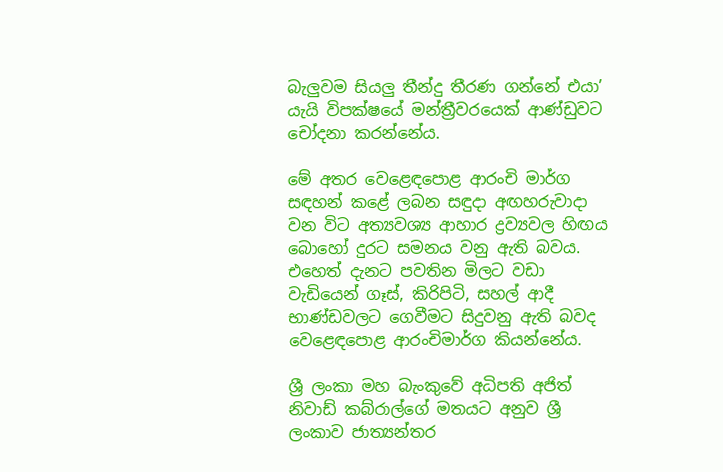බැලුවම සියලු තීන්දු තීරණ ගන්නේ එයා’ යැයි විපක්ෂයේ මන්ත්‍රීවරයෙක් ආණ්‍ඩුවට චෝදනා කරන්නේය.

මේ අතර වෙළෙඳපොළ ආරංචි මාර්ග සඳහන් කළේ ලබන සඳුදා අඟහරුවාදා වන විට අත්‍යවශ්‍ය ආහාර ද්‍රව්‍යවල හිඟය බොහෝ දුරට සමනය වනු ඇති බවය. එහෙත් දැනට පවතින මිලට වඩා වැඩියෙන් ගෑස්, කිරිපිටි, සහල් ආදී භාණ්‍ඩවලට ගෙවීමට සිදුවනු ඇති බවද වෙළෙඳපොළ ආරංචිමාර්ග කියන්නේය.

ශ්‍රී ලංකා මහ බැංකුවේ අධිපති අජිත් නිවාඩ් කබ්රාල්ගේ මතයට අනුව ශ්‍රී ලංකාව ජාත්‍යන්තර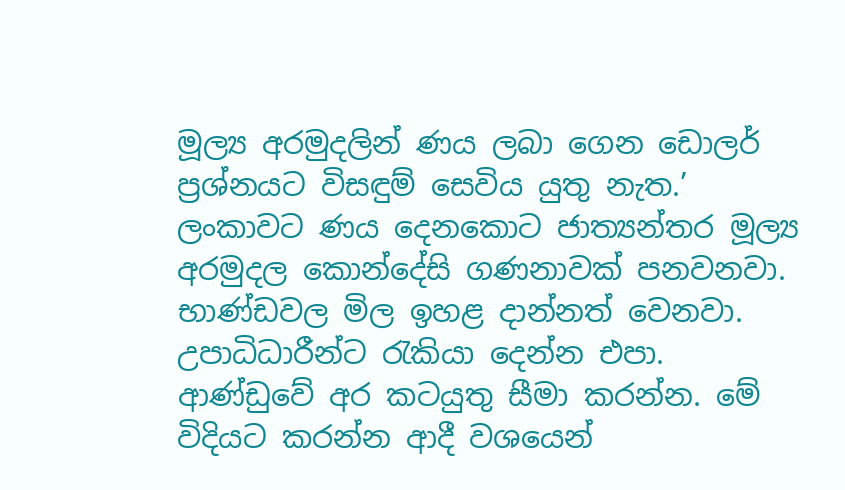මූල්‍ය අරමුදලින් ණය ලබා ගෙන ඩොලර් ප්‍රශ්නයට විසඳුම් සෙවිය යුතු නැත.’ ලංකාවට ණය දෙනකොට ජාත්‍යන්තර මූල්‍ය අරමුදල කොන්දේසි ගණනාවක් පනවනවා. භාණ්ඩවල මිල ඉහළ දාන්නත් වෙනවා. උපාධිධාරීන්ට රැකියා දෙන්න එපා. ආණ්‍ඩුවේ අර කටයුතු සීමා කරන්න. මේ විදියට කරන්න ආදී වශයෙන්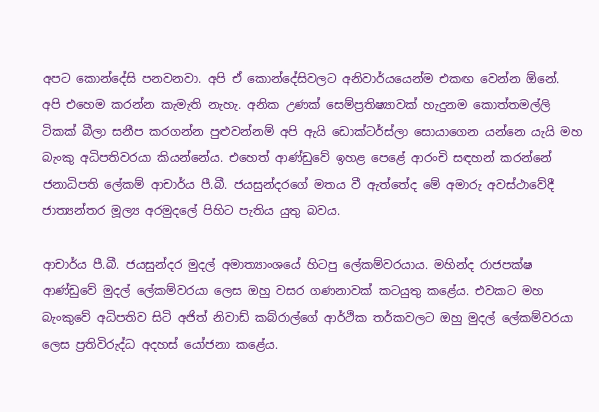අපට කොන්දේසි පනවනවා. අපි ඒ කොන්දේසිවලට අනිවාර්යයෙන්ම එකඟ වෙන්න ඕනේ. අපි එහෙම කරන්න කැමැති නැහැ. අනික උණක් සෙම්ප්‍රතිෂ්‍යාවක් හැදුනම කොත්තමල්ලි ටිකක් බීලා සනීප කරගන්න පුළුවන්නම් අපි ඇයි ඩොක්ටර්ස්ලා සොයාගෙන යන්නෙ යැයි මහ බැංකු අධිපතිවරයා කියන්නේය. එහෙත් ආණ්‍ඩුවේ ඉහළ පෙළේ ආරංචි සඳහන් කරන්නේ ජනාධිපති ලේකම් ආචාර්ය පී.බී. ජයසුන්දරගේ මතය වී ඇත්තේද මේ අමාරු අවස්ථාවේදී ජාත්‍යන්තර මූල්‍ය අරමුදලේ පිහිට පැතිය යුතු බවය.

ආචාර්ය පී.බී. ජයසුන්දර මුදල් අමාත්‍යාංශයේ හිටපු ලේකම්වරයාය. මහින්ද රාජපක්ෂ ආණ්‍ඩුවේ මුදල් ලේකම්වරයා ලෙස ඔහු වසර ගණනාවක් කටයුතු කළේය. එවකට මහ බැංකුවේ අධිපතිව සිටි අජිත් නිවාඩ් කබ්රාල්ගේ ආර්ථික තර්කවලට ඔහු මුදල් ලේකම්වරයා ලෙස ප්‍රතිවිරුද්ධ අදහස් යෝජනා කළේය.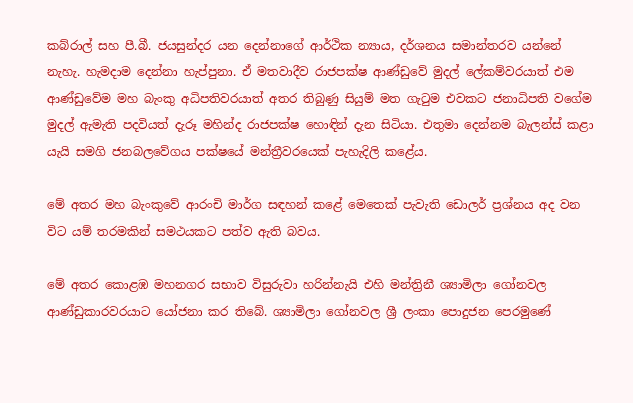කබ්රාල් සහ පී.බී. ජයසුන්දර යන දෙන්නාගේ ආර්ථික න්‍යාය, දර්ශනය සමාන්තරව යන්නේ නැහැ. හැමදාම දෙන්නා හැප්පුනා. ඒ මතවාදීව රාජපක්ෂ ආණ්‍ඩුවේ මුදල් ලේකම්වරයාත් එම ආණ්‍ඩුවේම මහ බැංකු අධිපතිවරයාත් අතර තිබුණු සියුම් මත ගැටුම එවකට ජනාධිපති වගේම මුදල් ඇමැති පදවියත් දැරූ මහින්ද රාජපක්ෂ හොඳින් දැන සිටියා. එතුමා දෙන්නම බැලන්ස් කළා යැයි සමගි ජනබලවේගය පක්ෂයේ මන්ත්‍රීවරයෙක් පැහැදිලි කළේය.

මේ අතර මහ බැංකුවේ ආරංචි මාර්ග සඳහන් කළේ මෙතෙක් පැවැති ඩොලර් ප්‍රශ්නය අද වන විට යම් තරමකින් සමථයකට පත්ව ඇති බවය.

මේ අතර කොළඹ මහනගර සභාව විසුරුවා හරින්නැයි එහි මන්ත්‍රිනී ශ්‍යාමිලා ගෝනවල ආණ්‍ඩුකාරවරයාට යෝජනා කර තිබේ. ශ්‍යාමිලා ගෝනවල ශ්‍රී ලංකා පොදුජන පෙරමුණේ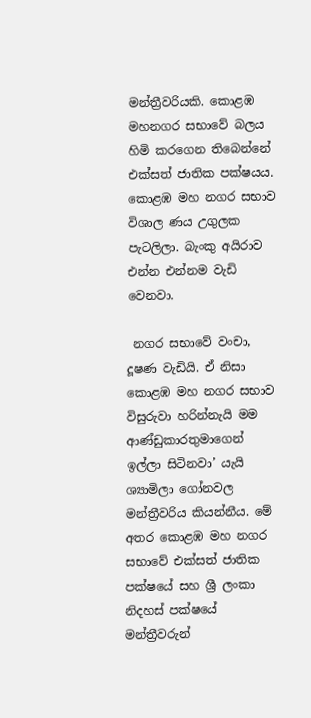මන්ත්‍රීවරියකි. කොළඹ මහනගර සභාවේ බලය හිමි කරගෙන තිබෙන්නේ එක්සත් ජාතික පක්ෂයය. කොළඹ මහ නගර සභාව විශාල ණය උගුලක පැටලිලා. බැංකු අයිරාව එන්න එන්නම වැඩි වෙනවා.

 නගර සභාවේ වංචා, දූෂණ වැඩියි. ඒ නිසා කොළඹ මහ නගර සභාව විසුරුවා හරින්නැයි මම ආණ්‍ඩුකාරතුමාගෙන් ඉල්ලා සිටිනවා’ යැයි ශ්‍යාමිලා ගෝනවල මන්ත්‍රීවරිය කියන්නීය. මේ අතර කොළඹ මහ නගර සභාවේ එක්සත් ජාතික පක්ෂයේ සහ ශ්‍රී ලංකා නිදහස් පක්ෂයේ මන්ත්‍රීවරුන්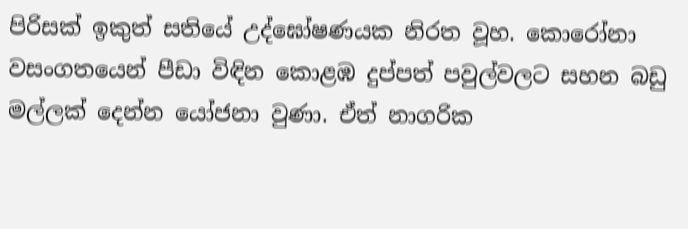පිරිසක් ඉකුත් සතියේ උද්ඝෝෂණයක නිරත වූහ. කොරෝනා වසංගතයෙන් පීඩා විඳින කොළඹ දුප්පත් පවුල්වලට සහන බඩු මල්ලක් දෙන්න යෝජනා වුණා. ඒත් නාගරික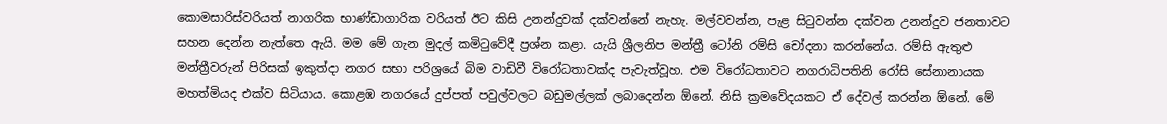කොමසාරිස්වරියත් නාගරික භාණ්ඩාගාරික වරියත් ඊට කිසි උනන්දුවක් දක්වන්නේ නැහැ. මල්වවන්න, පැළ සිටුවන්න දක්වන උනන්දුව ජනතාවට සහන දෙන්න නැත්තෙ ඇයි. මම මේ ගැන මුදල් කමිටුවේදී ප්‍රශ්න කළා. යැයි ශ්‍රීලනිප මන්ත්‍රී ටෝනි රම්සි චෝදනා කරන්නේය. රම්සි ඇතුළු මන්ත්‍රීවරුන් පිරිසක් ඉකුත්දා නගර සභා පරිශ්‍රයේ බිම වාඩිවී විරෝධතාවක්ද පැවැත්වූහ. එම විරෝධතාවට නගරාධිපතිනි රෝසි සේනානායක මහත්මියද එක්ව සිටියාය. කොළඹ නගරයේ දුප්පත් පවුල්වලට බඩුමල්ලක් ලබාදෙන්න ඕනේ. නිසි ක්‍රමවේදයකට ඒ දේවල් කරන්න ඕනේ. මේ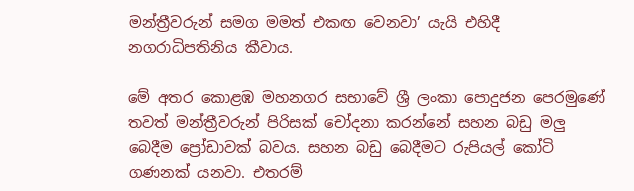මන්ත්‍රීවරුන් සමග මමත් එකඟ වෙනවා’ යැයි එහිදී නගරාධිපතිනිය කීවාය.

මේ අතර කොළඹ මහනගර සභාවේ ශ්‍රී ලංකා පොදුජන පෙරමුණේ තවත් මන්ත්‍රීවරුන් පිරිසක් චෝදනා කරන්නේ සහන බඩු මලු බෙදීම ප්‍රෝඩාවක් බවය. සහන බඩු බෙදීමට රුපියල් කෝටි ගණනක් යනවා. එතරම්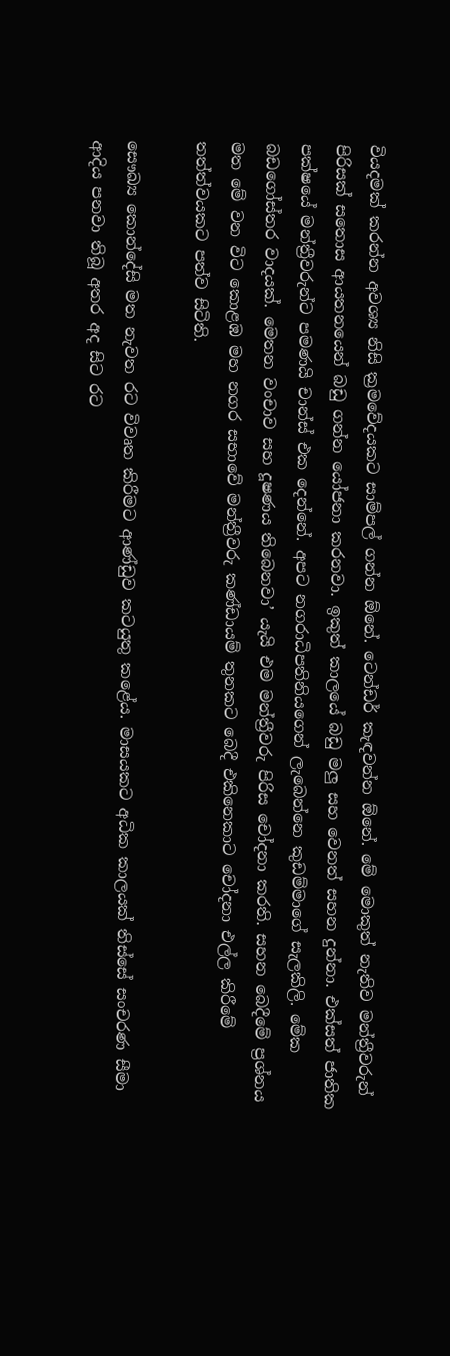වියදමක් කරන්න අවශ්‍ය නිසි ක්‍රමවේදයකට සාම්පල් ගන්න ඕනේ. ටෙන්ඩර් කැඳවන්න ඕනේ. මේ මොකුත් නැතිව මන්ත්‍රීවරුන් පිරිසක් සතොස ආයතනයෙන් බඩු ගන්න යෝජනා කරනවා. ඉකුත් කාලයේ බඩු මලු සහ වෙනත් සහන දුන්නා. එක්සත් ජාතික පක්ෂයේ මන්ත්‍රීවරුන්ට පමණයි චාන්ස් එක දෙන්නේ. අපට නගරාධිපතිනියගෙන් ලැබෙන්නෙ කුඩම්මාගේ සැලකිලි. මේක බඩගෝස්තර වාදයක්. මෙතන වංචාව සහ දූෂණය තිබෙනවා’ යැයි එම මන්ත්‍රීවරු පිරිස චෝදනා කරති. සහන බෙදීමේ ප්‍රශ්නය මත මේ වන විට කොළඹ මහ නගර සභාවේ මන්ත්‍රීවරු කණ්ඩායම් තුනකට බෙදී එකිනෙකාට චෝදනා එල්ල කිරීමේ තත්ත්වයකට පත්ව සිටිති.

සෞඛ්‍ය කොන්දේසි මත නැවත රට විවෘත කිරීමට ආණ්‍ඩුව කටයුතු කළේය. මාසයකට අධික කාලයක් තිස්සේ සංචරණ සීමා ආදිය පනවා තිබූ අතර අද සිට රට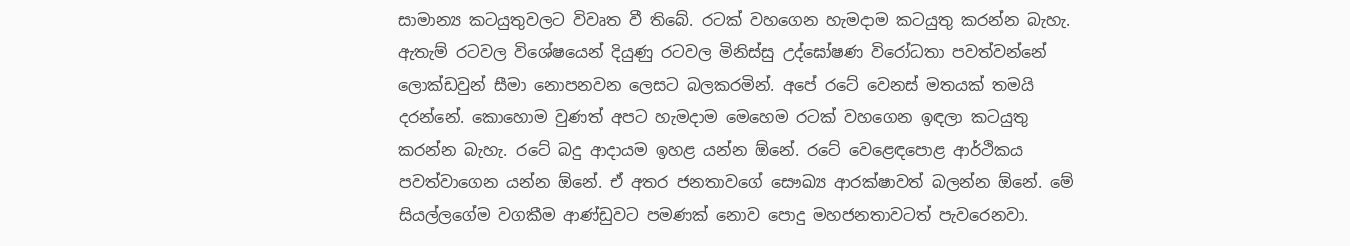සාමාන්‍ය කටයුතුවලට විවෘත වී තිබේ. රටක් වහගෙන හැමදාම කටයුතු කරන්න බැහැ. ඇතැම් රටවල විශේෂයෙන් දියුණු රටවල මිනිස්සු උද්ඝෝෂණ විරෝධතා පවත්වන්නේ ලොක්ඩවුන් සීමා නොපනවන ලෙසට බලකරමින්. අපේ රටේ වෙනස් මතයක් තමයි දරන්නේ. කොහොම වුණත් අපට හැමදාම මෙහෙම රටක් වහගෙන ඉඳලා කටයුතු කරන්න බැහැ. රටේ බදු ආදායම ඉහළ යන්න ඕනේ. රටේ වෙළෙඳපොළ ආර්ථිකය පවත්වාගෙන යන්න ඕනේ. ඒ අතර ජනතාවගේ සෞඛ්‍ය ආරක්ෂාවත් බලන්න ඕනේ. මේ සියල්ලගේම වගකීම ආණ්‍ඩුවට පමණක් නොව පොදු මහජනතාවටත් පැවරෙනවා.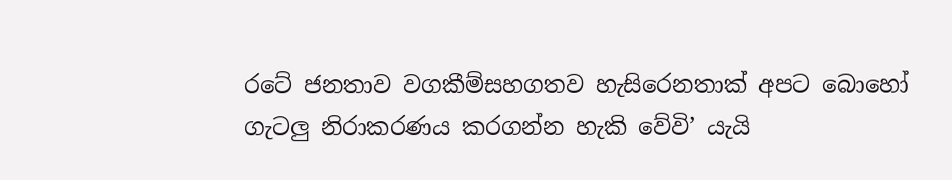රටේ ජනතාව වගකීම්සහගතව හැසිරෙනතාක් අපට බොහෝ ගැටලු නිරාකරණය කරගන්න හැකි වේවි’ යැයි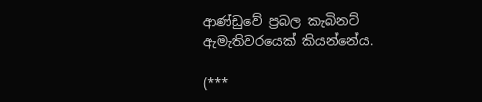ආණ්‍ඩුවේ ප්‍රබල කැබිනට් ඇමැතිවරයෙක් කියන්නේය.

(***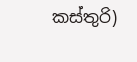කස්තුරි)